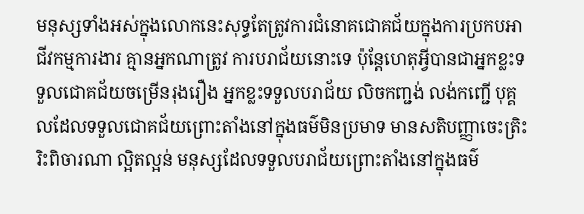មនុស្សទាំងអស់ក្នុងលោកនេះសុទ្ធតែត្រូវការជំនោគជោគជ័យក្នុងការប្រកបអាជីវកម្មការងារ គ្មានអ្នកណាត្រូវ ការបរាជ័យនោះទេ ប៉ុន្តែហេតុអ្វីបានជាអ្នកខ្លះទទួលជោគជ័យចម្រើនរុងរឿង អ្នកខ្លះទទួលបរាជ័យ លិចកញ្ជង់ លង់កញ្ជើ បុគ្គលដែលទទួលជោគជ័យព្រោះតាំងនៅក្នុងធម៌មិនប្រមាទ មានសតិបញ្ញាចេះត្រិះរិះពិចារណា ល្អិតល្អន់ មនុស្សដែលទទួលបរាជ័យព្រោះតាំងនៅក្នុងធម៌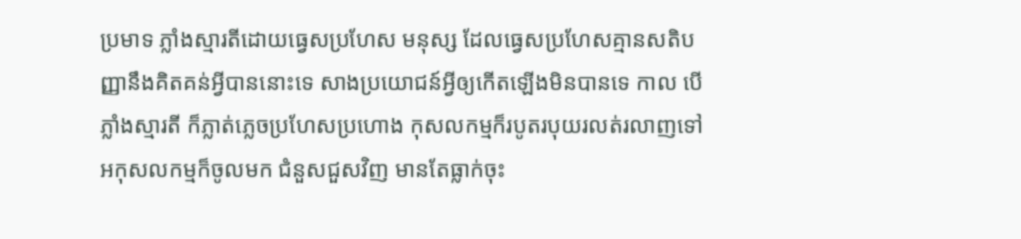ប្រមាទ ភ្លាំងស្មារតីដោយធ្វេសប្រហែស មនុស្ស ដែលធ្វេសប្រហែសគ្មានសតិបញ្ញានឹងគិតគន់អ្វីបាននោះទេ សាងប្រយោជន៍អ្វីឲ្យកើតឡើងមិនបានទេ កាល បើភ្លាំងស្មារតី ក៏ភ្លាត់ភ្លេចប្រហែសប្រហោង កុសលកម្មក៏របូតរបុយរលត់រលាញទៅ អកុសលកម្មក៏ចូលមក ជំនួសជួសវិញ មានតែធ្លាក់ចុះ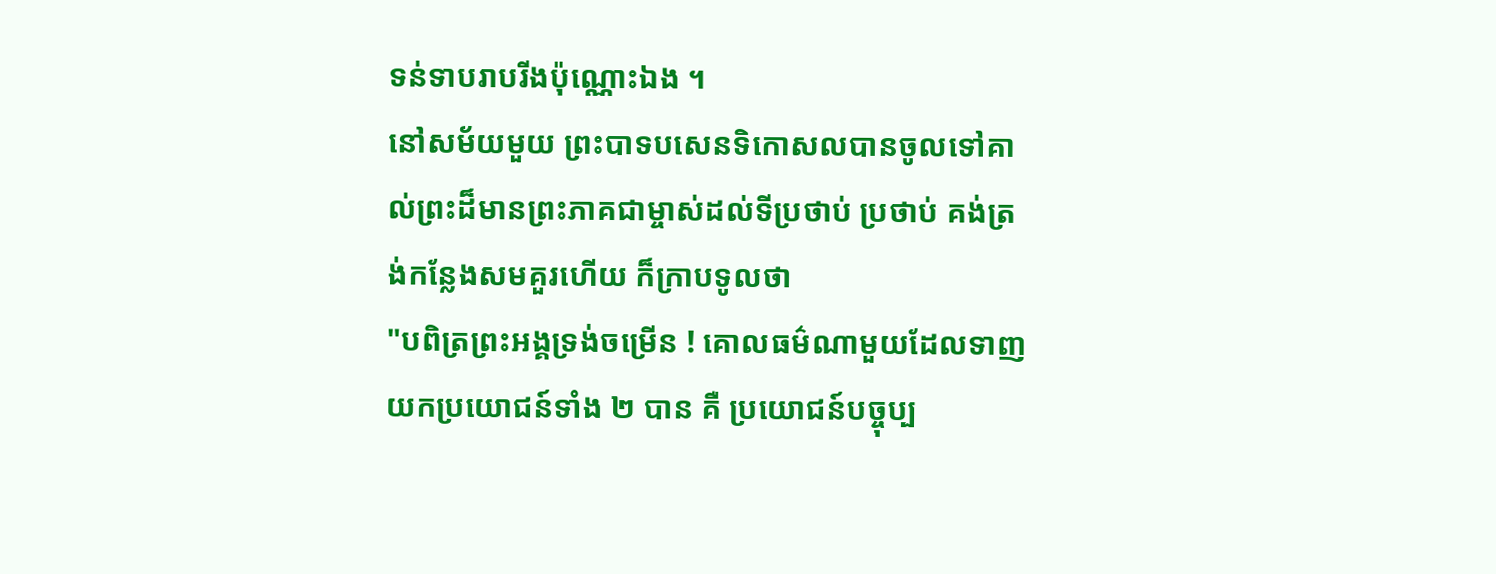ទន់ទាបរាបរីងប៉ុណ្ណោះឯង ។
នៅសម័យមួយ ព្រះបាទបសេនទិកោសលបានចូលទៅគាល់ព្រះដ៏មានព្រះភាគជាម្ចាស់ដល់ទីប្រថាប់ ប្រថាប់ គង់ត្រង់កន្លែងសមគួរហើយ ក៏ក្រាបទូលថា
"បពិត្រព្រះអង្គទ្រង់ចម្រើន ! គោលធម៌ណាមួយដែលទាញយកប្រយោជន៍ទាំង ២ បាន គឺ ប្រយោជន៍បច្ចុប្ប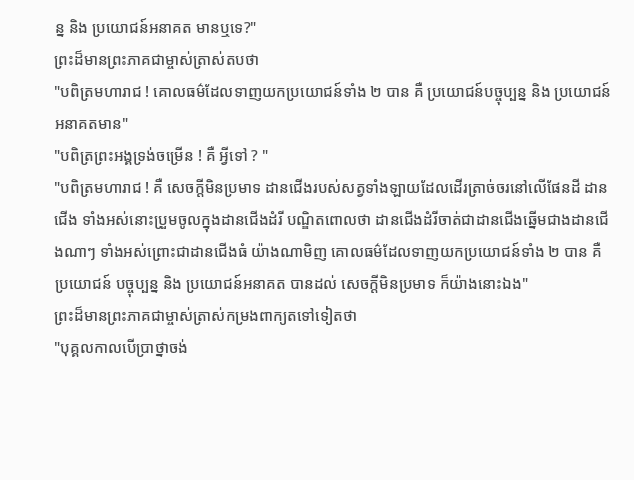ន្ន និង ប្រយោជន៍អនាគត មានឬទេ?"
ព្រះដ៏មានព្រះភាគជាម្ចាស់ត្រាស់តបថា
"បពិត្រមហារាជ ! គោលធម៌ដែលទាញយកប្រយោជន៍ទាំង ២ បាន គឺ ប្រយោជន៍បច្ចុប្បន្ន និង ប្រយោជន៍ អនាគតមាន"
"បពិត្រព្រះអង្គទ្រង់ចម្រើន ! គឺ អ្វីទៅ ? "
"បពិត្រមហារាជ ! គឺ សេចក្តីមិនប្រមាទ ដានជើងរបស់សត្វទាំងឡាយដែលដើរត្រាច់ចរនៅលើផែនដី ដានជើង ទាំងអស់នោះប្រួមចូលក្នុងដានជើងដំរី បណ្ឌិតពោលថា ដានជើងដំរីចាត់ជាដានជើងឆ្នើមជាងដានជើងណាៗ ទាំងអស់ព្រោះជាដានជើងធំ យ៉ាងណាមិញ គោលធម៌ដែលទាញយកប្រយោជន៍ទាំង ២ បាន គឺ ប្រយោជន៍ បច្ចុប្បន្ន និង ប្រយោជន៍អនាគត បានដល់ សេចក្តីមិនប្រមាទ ក៏យ៉ាងនោះឯង"
ព្រះដ៏មានព្រះភាគជាម្ចាស់ត្រាស់កម្រងពាក្យតទៅទៀតថា
"បុគ្គលកាលបើប្រាថ្នាចង់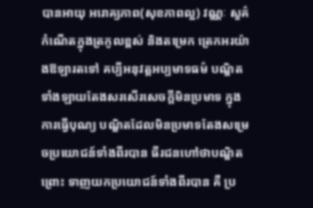បានអាយុ អរោគ្យភាព(សុខភាពល្អ) វណ្ណៈ សួគ៌ កំណើតក្នុងត្រកូលខ្ពស់ និងតម្រេក ត្រេកអរយ៉ាងឱឡារតទៅ គប្បីអនុវត្តអប្បមាទធម៌ បណ្ឌិតទាំងឡាយតែងសរសើរសេចក្តីមិនប្រមាទ ក្នុងការធ្វើបុណ្យ បណ្ឌិតដែលមិនប្រមាទតែងសម្រេចប្រយោជន៍ទាំងពីរបាន ធីរជនហៅថាបណ្ឌិតព្រោះ ទាញយកប្រយោជន៍ទាំងពីរបាន គឺ ប្រ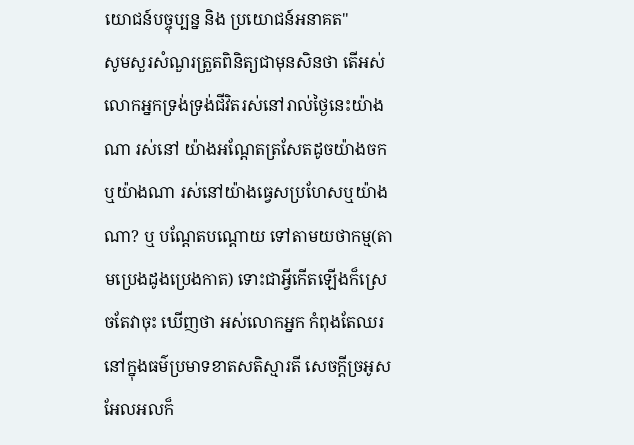យោជន៍បច្ចុប្បន្ន និង ប្រយោជន៍អនាគត"
សូមសួរសំណួរត្រួតពិនិត្យជាមុនសិនថា តើអស់លោកអ្នកទ្រង់ទ្រង់ជីវិតរស់នៅរាល់ថ្ងៃនេះយ៉ាងណា រស់នៅ យ៉ាងអណ្តែតត្រសែតដូចយ៉ាងចកឬយ៉ាងណា រស់នៅយ៉ាងធ្វេសប្រហែសឬយ៉ាងណា? ឬ បណ្តែតបណ្តោយ ទៅតាមយថាកម្ម(តាមប្រេងដូងប្រេងកាត) ទោះជាអ្វីកើតឡើងក៏ស្រេចតែវាចុះ ឃើញថា អស់លោកអ្នក កំពុងតែឈរនៅក្នុងធម៌ប្រមាទខាតសតិស្មារតី សេចក្តីច្រអូសអែលអលក៏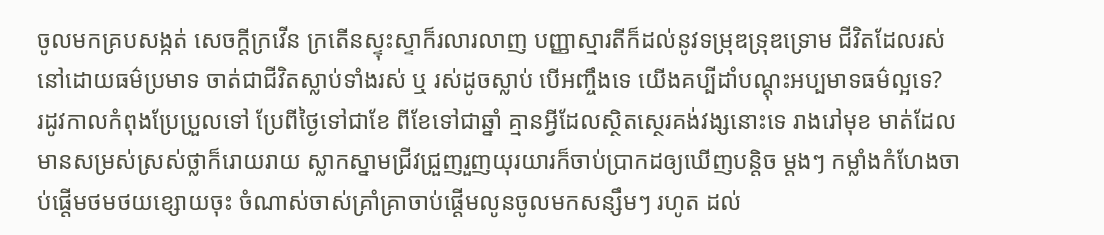ចូលមកគ្របសង្កត់ សេចក្តីក្រវើន ក្រតើនស្ទុះស្ទាក៏រលារលាញ បញ្ញាស្មារតីក៏ដល់នូវទម្រុឌទ្រុឌទ្រោម ជីវិតដែលរស់នៅដោយធម៌ប្រមាទ ចាត់ជាជីវិតស្លាប់ទាំងរស់ ឬ រស់ដូចស្លាប់ បើអញ្ចឹងទេ យើងគប្បីដាំបណ្តុះអប្បមាទធម៌ល្អទេ?
រដូវកាលកំពុងប្រែប្រួលទៅ ប្រែពីថ្ងៃទៅជាខែ ពីខែទៅជាឆ្នាំ គ្មានអ្វីដែលស្ថិតស្ថេរគង់វង្សនោះទេ រាងរៅមុខ មាត់ដែលមានសម្រស់ស្រស់ថ្លាក៏រោយរាយ ស្លាកស្នាមជ្រីវជ្រួញរួញយុរយារក៏ចាប់ប្រាកដឲ្យឃើញបន្តិច ម្តងៗ កម្លាំងកំហែងចាប់ផ្តើមថមថយខ្សោយចុះ ចំណាស់ចាស់គ្រាំគ្រាចាប់ផ្តើមលូនចូលមកសន្សឹមៗ រហូត ដល់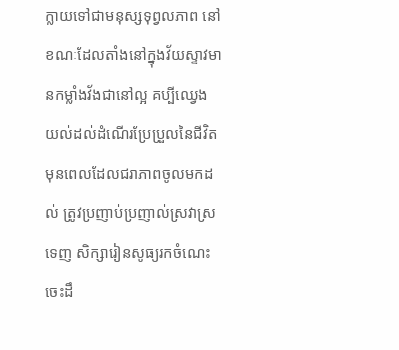ក្លាយទៅជាមនុស្សទុព្វលភាព នៅខណៈដែលតាំងនៅក្នុងវ័យស្ទាវមានកម្លាំងវ័ងជានៅល្អ គប្បីឈ្វេង យល់ដល់ដំណើរប្រែប្រួលនៃជីវិតមុនពេលដែលជរាភាពចូលមកដល់ ត្រូវប្រញាប់ប្រញាល់ស្រវាស្រទេញ សិក្សារៀនសូធ្យរកចំណេះចេះដឹ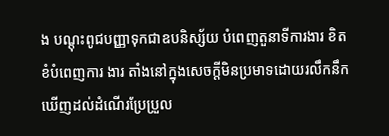ង បណ្តុះពូជបញ្ញាទុកជាឧបនិស្ស័យ បំពេញតួនាទីការងារ ខិតខំបំពេញការ ងារ តាំងនៅក្នុងសេចក្តីមិនប្រមាទដោយរលឹកនឹកឃើញដល់ដំណើរប្រែប្រួល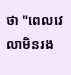ថា "ពេលវេលាមិនរង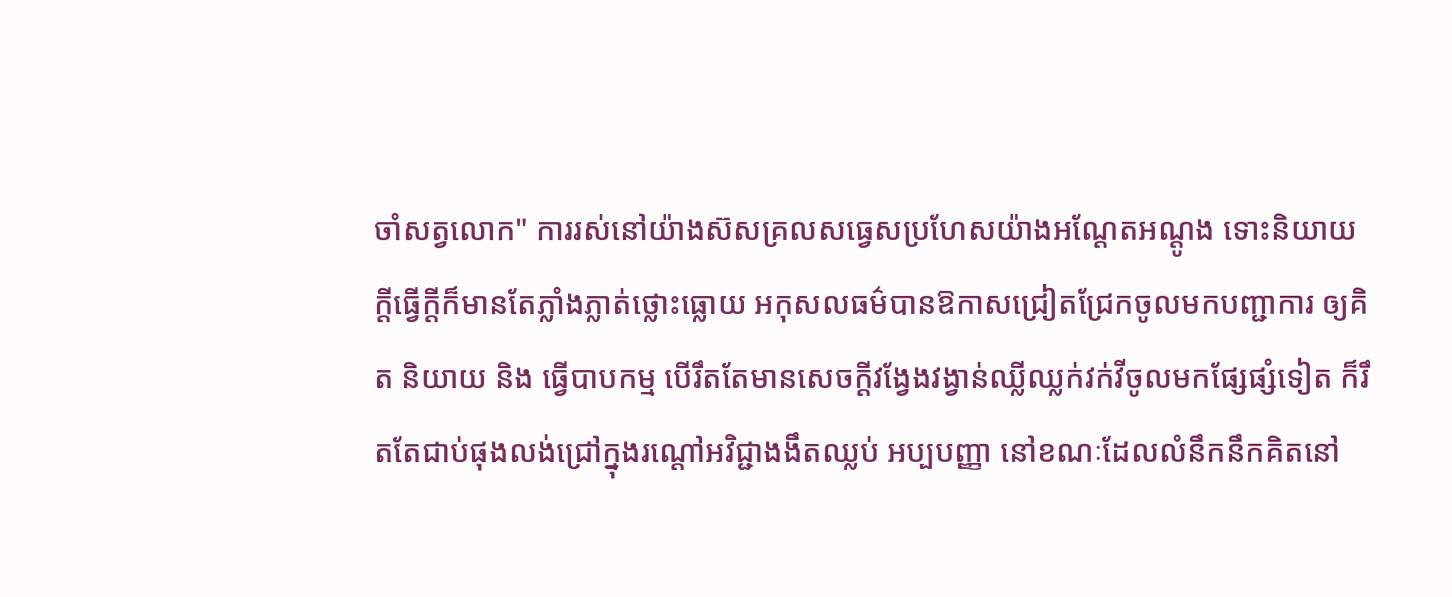ចាំសត្វលោក" ការរស់នៅយ៉ាងស៊សគ្រលសធ្វេសប្រហែសយ៉ាងអណ្តែតអណ្តូង ទោះនិយាយក្តីធ្វើក្តីក៏មានតែភ្លាំងភ្លាត់ថ្លោះធ្លោយ អកុសលធម៌បានឱកាសជ្រៀតជ្រែកចូលមកបញ្ជាការ ឲ្យគិត និយាយ និង ធ្វើបាបកម្ម បើរឹតតែមានសេចក្តីវង្វែងវង្វាន់ឈ្លីឈ្លក់វក់វីចូលមកផ្សែផ្សំទៀត ក៏រឹតតែជាប់ផុងលង់ជ្រៅក្នុងរណ្តៅអវិជ្ជាងងឹតឈ្លប់ អប្បបញ្ញា នៅខណៈដែលលំនឹកនឹកគិតនៅ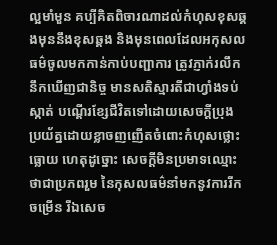ល្អមាំមួន គប្បីគិតពិចារណាដល់កំហុសខុសឆ្គងមុននឹងខុសឆ្គង និងមុនពេលដែលអកុសលធម៌ចូលមកកាន់កាប់បញ្ជាការ ត្រូវភ្ញាក់រលឹកនឹកឃើញជានិច្ច មានសតិស្មារតីជាហ្វាំងទប់ស្កាត់ បណ្តើរខ្សែជីវិតទៅដោយសេចក្តីប្រុង ប្រយ័ត្នដោយខ្លាចញញើតចំពោះកំហុសថ្លោះធ្លោយ ហេតុដូច្នោះ សេចក្តីមិនប្រមាទឈ្មោះថាជាប្រភពរួម នៃកុសលធម៌នាំមកនូវការរីកចម្រើន រីឯសេច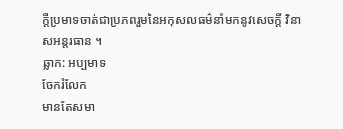ក្តីប្រមាទចាត់ជាប្រភពរួមនៃអកុសលធម៌នាំមកនូវសេចក្តី វិនាសអន្តរធាន ។
ឆ្លាក: អប្បមាទ
ចែករំលែក
មានតែសមា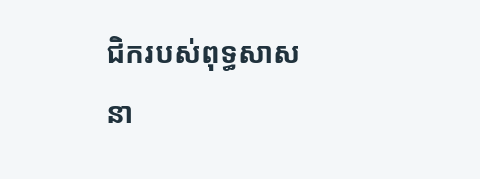ជិករបស់ពុទ្ធសាសនា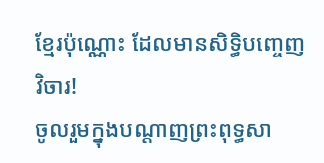ខ្មែរប៉ុណ្ណោះ ដែលមានសិទ្ធិបញ្ចេញវិចារ!
ចូលរួមក្នុងបណ្តាញព្រះពុទ្ធសា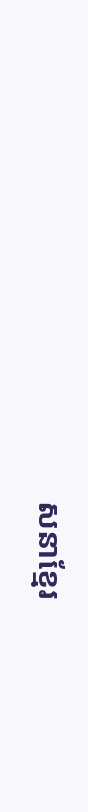សនាខ្មែរ